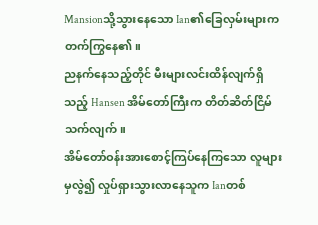Mansionသို့သွားနေသော Ian၏ခြေလှမ်းများက တက်ကြွနေ၏။
ညနက်နေသည့်တိုင် မီးများလင်းထိန်လျက်ရှိသည့် Hansen အိမ်တော်ကြီးက တိတ်ဆိတ်ငြိမ်သက်လျက်။
အိမ်တော်ဝန်းအားစောင့်ကြပ်နေကြသော လူများမှလွဲ၍ လှုပ်ရှားသွားလာနေသူက Ianတစ်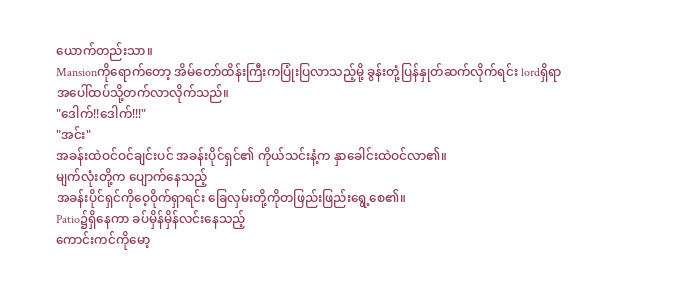ယောက်တည်းသာ။
Mansionကိုရောက်တော့ အိမ်တော်ထိန်းကြီးကပြုံးပြလာသည့်မို့ ခွန်းတုံ့ပြန်နှုတ်ဆက်လိုက်ရင်း lordရှိရာ အပေါ်ထပ်သို့တက်လာလိုက်သည်။
"ဒေါက်!!ဒေါက်!!!"
"အင်း"
အခန်းထဲဝင်ဝင်ချင်းပင် အခန်းပိုင်ရှင်၏ ကိုယ်သင်းနံ့က နှာခေါင်းထဲဝင်လာ၏။
မျက်လုံးတို့က ပျောက်နေသည့်
အခန်းပိုင်ရှင်ကိုဝေ့ဝိုက်ရှာရင်း ခြေလှမ်းတို့ကိုတဖြည်းဖြည်းရွေ့စေ၏။
Patio၌ရှိနေကာ ခပ်မှိန်မှိန်လင်းနေသည့်
ကောင်းကင်ကိုမော့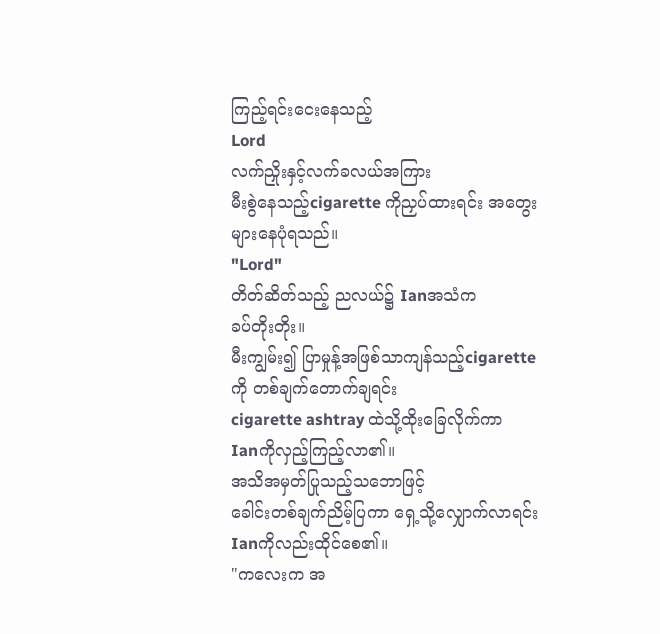ကြည့်ရင်းငေးနေသည့်
Lord
လက်ညှိုးနှင့်လက်ခလယ်အကြား
မီးစွဲနေသည့်cigarette ကိုညှပ်ထားရင်း အတွေးများနေပုံရသည်။
"Lord"
တိတ်ဆိတ်သည့် ညလယ်၌ Ianအသံက
ခပ်တိုးတိုး။
မီးကျွမ်း၍ ပြာမှုန့်အဖြစ်သာကျန်သည့်cigaretteကို တစ်ချက်တောက်ချရင်း
cigarette ashtray ထဲသို့ထိုးခြေလိုက်ကာ
Ianကိုလှည့်ကြည့်လာ၏။
အသိအမှတ်ပြုသည့်သဘောဖြင့်
ခေါင်းတစ်ချက်ညိမ့်ပြကာ ရှေ့သို့လျှောက်လာရင်း Ianကိုလည်းထိုင်စေ၏။
"ကလေးက အ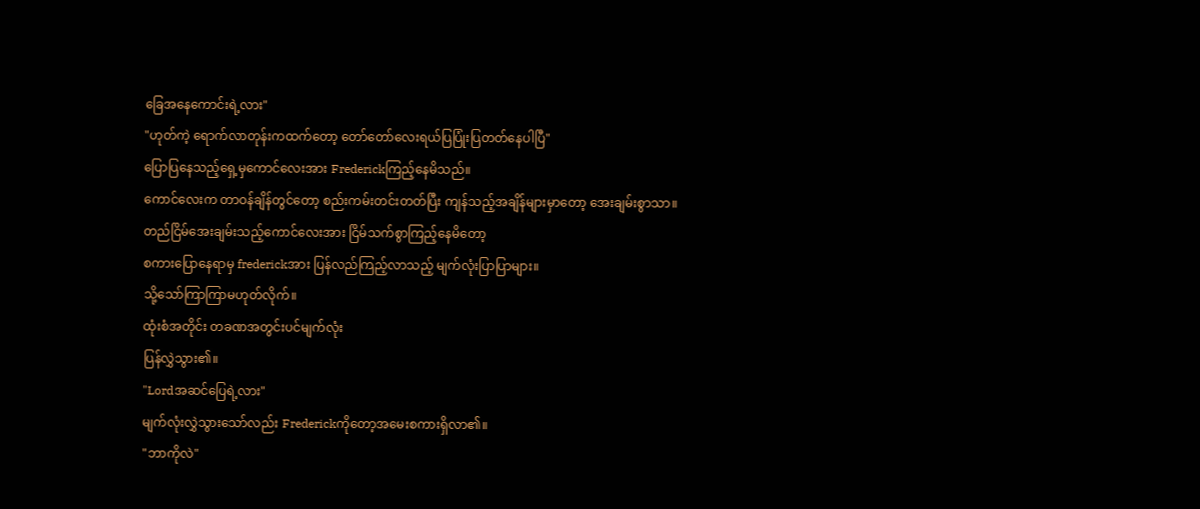ခြေအနေကောင်းရဲ့လား"
"ဟုတ်ကဲ့ ရောက်လာတုန်းကထက်တော့ တော်တော်လေးရယ်ပြပြုံးပြတတ်နေပါပြီ"
ပြောပြနေသည့်ရှေ့မှကောင်လေးအား Frederickကြည့်နေမိသည်။
ကောင်လေးက တာဝန်ချိန်တွင်တော့ စည်းကမ်းတင်းတတ်ပြီး ကျန်သည့်အချိန်များမှာတော့ အေးချမ်းစွာသာ။
တည်ငြိမ်အေးချမ်းသည့်ကောင်လေးအား ငြိမ်သက်စွာကြည့်နေမိတော့
စကားပြောနေရာမှ frederickအား ပြန်လည်ကြည့်လာသည့် မျက်လုံးပြာပြာများ။
သို့သော်ကြာကြာမဟုတ်လိုက်။
ထုံးစံအတိုင်း တခဏအတွင်းပင်မျက်လုံး
ပြန်လွှဲသွား၏။
"Lordအဆင်ပြေရဲ့လား"
မျက်လုံးလွှဲသွားသော်လည်း Frederickကိုတော့အမေးစကားရှိလာ၏။
"ဘာကိုလဲ"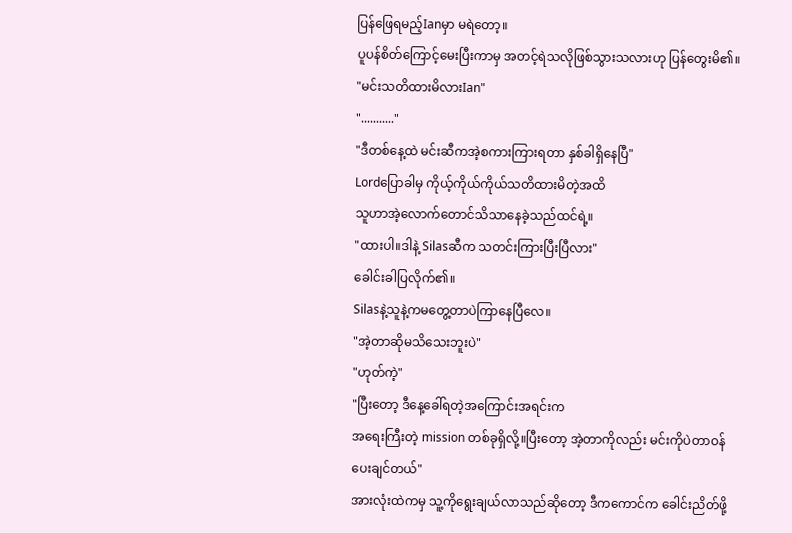ပြန်ဖြေရမည့်Ianမှာ မရဲတော့။
ပူပန်စိတ်ကြောင့်မေးပြီးကာမှ အတင့်ရဲသလိုဖြစ်သွားသလားဟု ပြန်တွေးမိ၏။
"မင်းသတိထားမိလားIan"
"..........."
"ဒီတစ်နေ့ထဲ မင်းဆီကအဲ့စကားကြားရတာ နှစ်ခါရှိနေပြီ"
Lordပြောခါမှ ကိုယ့်ကိုယ်ကိုယ်သတိထားမိတဲ့အထိ
သူဟာအဲ့လောက်တောင်သိသာနေခဲ့သည်ထင်ရဲ့။
"ထားပါ။ဒါနဲ့ Silasဆီက သတင်းကြားပြီးပြီလား"
ခေါင်းခါပြလိုက်၏။
Silasနဲ့သူနဲ့ကမတွေ့တာပဲကြာနေပြီလေ။
"အဲ့တာဆိုမသိသေးဘူးပဲ"
"ဟုတ်ကဲ့"
"ပြီးတော့ ဒီနေ့ခေါ်ရတဲ့အကြောင်းအရင်းက
အရေးကြီးတဲ့ mission တစ်ခုရှိလို့။ပြီးတော့ အဲ့တာကိုလည်း မင်းကိုပဲတာဝန်ပေးချင်တယ်"
အားလုံးထဲကမှ သူ့ကိုရွေးချယ်လာသည်ဆိုတော့ ဒီကကောင်က ခေါင်းညိတ်ဖို့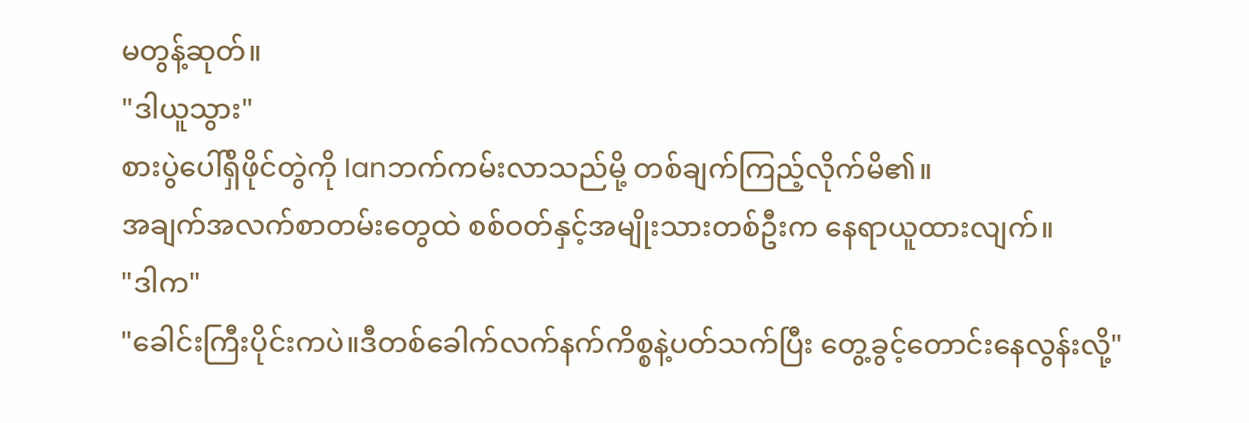မတွန့်ဆုတ်။
"ဒါယူသွား"
စားပွဲပေါ်ရှိဖိုင်တွဲကို Ianဘက်ကမ်းလာသည်မို့ တစ်ချက်ကြည့်လိုက်မိ၏။
အချက်အလက်စာတမ်းတွေထဲ စစ်ဝတ်နှင့်အမျိုးသားတစ်ဦးက နေရာယူထားလျက်။
"ဒါက"
"ခေါင်းကြီးပိုင်းကပဲ။ဒီတစ်ခေါက်လက်နက်ကိစ္စနဲ့ပတ်သက်ပြီး တွေ့ခွင့်တောင်းနေလွန်းလို့"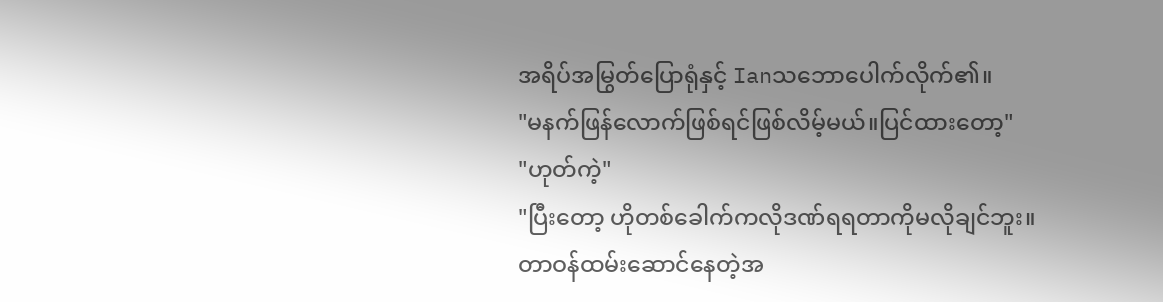အရိပ်အမြွတ်ပြောရုံနှင့် Ianသဘောပေါက်လိုက်၏။
"မနက်ဖြန်လောက်ဖြစ်ရင်ဖြစ်လိမ့်မယ်။ပြင်ထားတော့"
"ဟုတ်ကဲ့"
"ပြီးတော့ ဟိုတစ်ခေါက်ကလိုဒဏ်ရရတာကိုမလိုချင်ဘူး။တာဝန်ထမ်းဆောင်နေတဲ့အ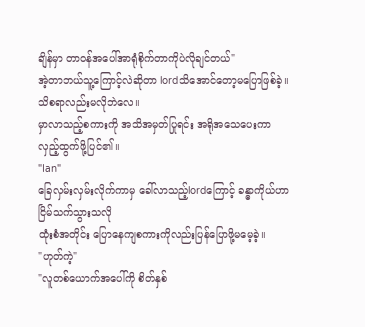ချိန်မှာ တာဝန်အပေါ်အာရုံစိုက်တာကိုပဲလိုချင်တယ်"
အဲ့တာဘယ်သူ့ကြောင့်လဲဆိုတာ lordသိအောင်တော့မပြောဖြစ်ခဲ့။
သိစရာလည်းမလိုဘဲလေ။
မှာလာသည့်စကားကို အသိအမှတ်ပြုရင်း အရိုအသေပေးကာ လှည့်ထွက်ဖို့ပြင်၏။
"Ian"
ခြေလှမ်းလှမ်းလိုက်ကာမှ ခေါ်လာသည့်lordကြောင့် ခန္ဓာကိုယ်ဟာငြိမ်သက်သွားသလို
ထုံးစံအတိုင်း ပြောနေကျစကားကိုလည်းပြန်ပြောဖို့မမေ့ခဲ့။
"ဟုတ်ကဲ့"
"လူတစ်ယောက်အပေါ်ကို စိတ်နှစ်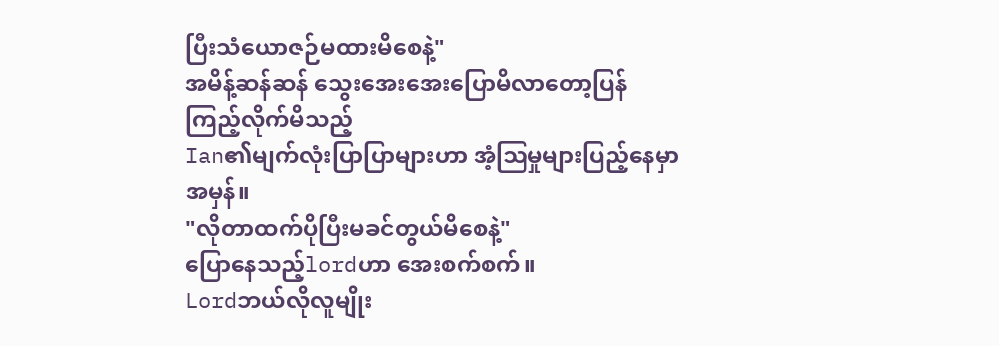ပြီးသံယောဇဉ်မထားမိစေနဲ့"
အမိန့်ဆန်ဆန် သွေးအေးအေးပြောမိလာတော့ပြန်ကြည့်လိုက်မိသည့်
Ian၏မျက်လုံးပြာပြာများဟာ အံ့ဩမှုများပြည့်နေမှာအမှန်။
"လိုတာထက်ပိုပြီးမခင်တွယ်မိစေနဲ့"
ပြောနေသည့်lordဟာ အေးစက်စက်။
Lordဘယ်လိုလူမျိုး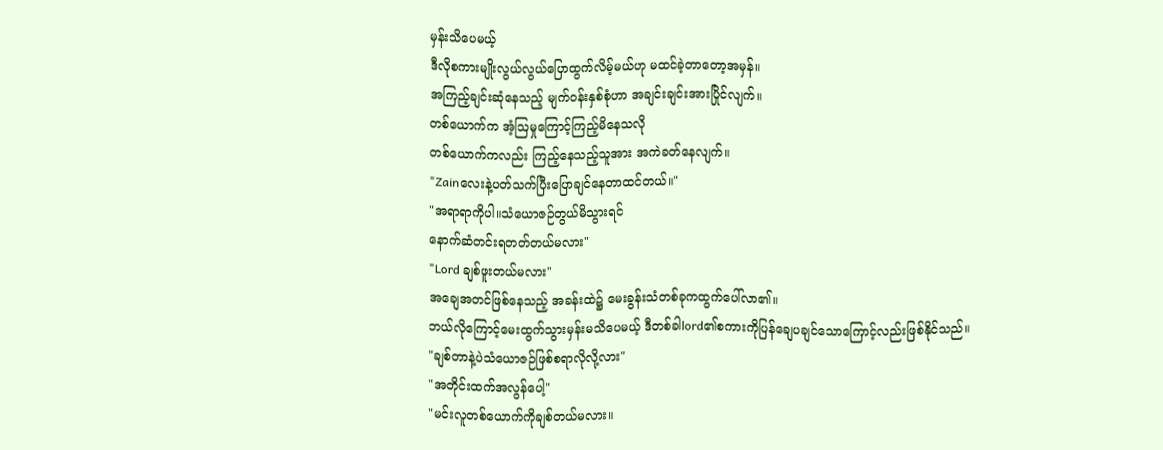မှန်းသိပေမယ့်
ဒီလိုစကားမျိုးလွယ်လွယ်ပြောထွက်လိမ့်မယ်ဟု မထင်ခဲ့တာတော့အမှန်။
အကြည့်ချင်းဆုံနေသည့် မျက်ဝန်းနှစ်စုံဟာ အချင်းချင်းအားပြိုင်လျက်။
တစ်ယောက်က အံ့ဩမှုကြောင့်ကြည့်မိနေသလို
တစ်ယောက်ကလည်း ကြည့်နေသည့်သူအား အကဲခတ်နေလျက်။
"Zainလေးနဲ့ပတ်သက်ပြီးပြောချင်နေတာထင်တယ်။"
"အရာရာကိုပါ။သံယောဇဉ်တွယ်မိသွားရင်
နောက်ဆံတင်းရတတ်တယ်မလား"
"Lord ချစ်ဖူးတယ်မလား"
အချေအတင်ဖြစ်နေသည့် အခန်းထဲ၌ မေးခွန်းသံတစ်ခုကထွက်ပေါ်လာ၏။
ဘယ်လိုကြောင့်မေးထွက်သွားမှန်းမသိပေမယ့် ဒီတစ်ခါlord၏စကားကိုပြန်ချေပချင်သောကြောင့်လည်းဖြစ်နိုင်သည်။
"ချစ်တာနဲ့ပဲသံယောဇဉ်ဖြစ်စရာလိုလို့လား"
"အတိုင်းထက်အလွန်ပေါ့"
"မင်းလူတစ်ယောက်ကိုချစ်တယ်မလား။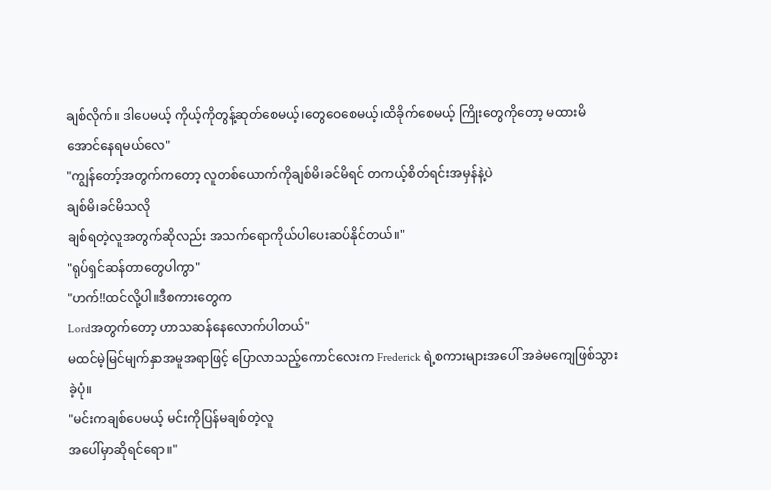ချစ်လိုက်။ ဒါပေမယ့် ကိုယ့်ကိုတွန့်ဆုတ်စေမယ့်၊တွေဝေစေမယ့်၊ထိခိုက်စေမယ့် ကြိုးတွေကိုတော့ မထားမိအောင်နေရမယ်လေ"
"ကျွန်တော့်အတွက်ကတော့ လူတစ်ယောက်ကိုချစ်မိ၊ခင်မိရင် တကယ့်စိတ်ရင်းအမှန်နဲ့ပဲ
ချစ်မိ၊ခင်မိသလို
ချစ်ရတဲ့လူအတွက်ဆိုလည်း အသက်ရောကိုယ်ပါပေးဆပ်နိုင်တယ်။"
"ရုပ်ရှင်ဆန်တာတွေပါကွာ"
"ဟက်!!ထင်လို့ပါ။ဒီစကားတွေက
Lordအတွက်တော့ ဟာသဆန်နေလောက်ပါတယ်"
မထင်မဲ့မြင်မျက်နှာအမူအရာဖြင့် ပြောလာသည့်ကောင်လေးက Frederick ရဲ့စကားများအပေါ် အခဲမကျေဖြစ်သွားခဲ့ပုံ။
"မင်းကချစ်ပေမယ့် မင်းကိုပြန်မချစ်တဲ့လူ
အပေါ်မှာဆိုရင်ရော။"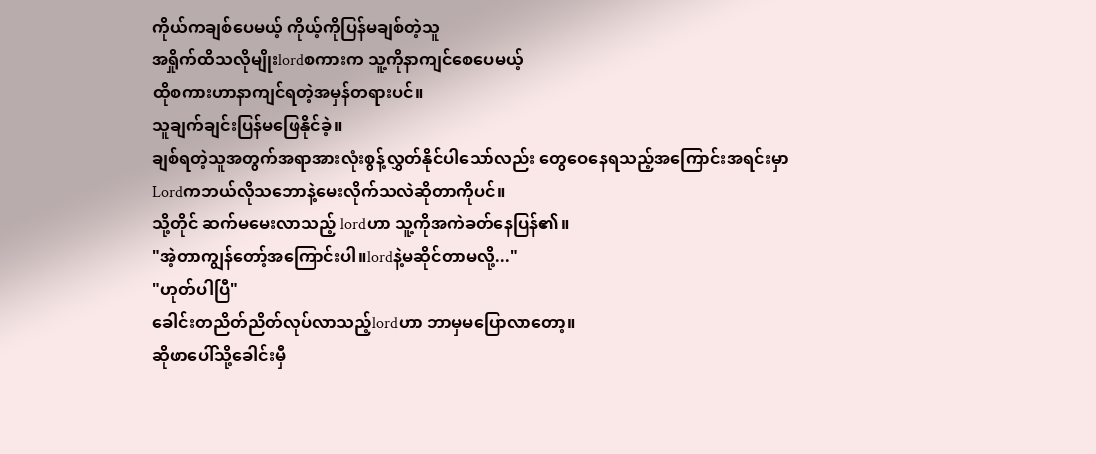ကိုယ်ကချစ်ပေမယ့် ကိုယ့်ကိုပြန်မချစ်တဲ့သူ
အရှိုက်ထိသလိုမျိုးlordစကားက သူ့ကိုနာကျင်စေပေမယ့်
ထိုစကားဟာနာကျင်ရတဲ့အမှန်တရားပင်။
သူချက်ချင်းပြန်မဖြေနိုင်ခဲ့။
ချစ်ရတဲ့သူအတွက်အရာအားလုံးစွန့်လွှတ်နိုင်ပါသော်လည်း တွေဝေနေရသည့်အကြောင်းအရင်းမှာ
Lordကဘယ်လိုသဘောနဲ့မေးလိုက်သလဲဆိုတာကိုပင်။
သို့တိုင် ဆက်မမေးလာသည့် lordဟာ သူ့ကိုအကဲခတ်နေပြန်၏။
"အဲ့တာကျွန်တော့်အကြောင်းပါ။lordနဲ့မဆိုင်တာမလို့..."
"ဟုတ်ပါပြီ"
ခေါင်းတညိတ်ညိတ်လုပ်လာသည့်lordဟာ ဘာမှမပြောလာတော့။
ဆိုဖာပေါ်သို့ခေါင်းမှီ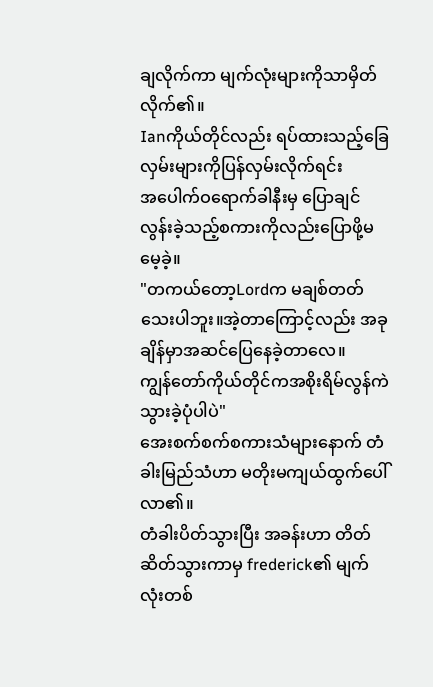ချလိုက်ကာ မျက်လုံးများကိုသာမှိတ်လိုက်၏။
Ianကိုယ်တိုင်လည်း ရပ်ထားသည့်ခြေလှမ်းများကိုပြန်လှမ်းလိုက်ရင်း
အပေါက်ဝရောက်ခါနီးမှ ပြောချင်လွန်းခဲ့သည့်စကားကိုလည်းပြောဖို့မမေ့ခဲ့။
"တကယ်တော့Lordက မချစ်တတ်သေးပါဘူး။အဲ့တာကြောင့်လည်း အခုချိန်မှာအဆင်ပြေနေခဲ့တာလေ။
ကျွန်တော်ကိုယ်တိုင်ကအစိုးရိမ်လွန်ကဲသွားခဲ့ပုံပါပဲ"
အေးစက်စက်စကားသံများနောက် တံခါးမြည်သံဟာ မတိုးမကျယ်ထွက်ပေါ်လာ၏။
တံခါးပိတ်သွားပြီး အခန်းဟာ တိတ်ဆိတ်သွားကာမှ frederick၏ မျက်လုံးတစ်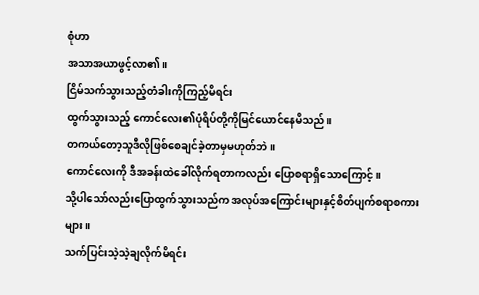စုံဟာ
အသာအယာဖွင့်လာ၏။
ငြိမ်သက်သွားသည့်တံခါးကိုကြည့်မိရင်း
ထွက်သွားသည့် ကောင်လေး၏ပုံရိပ်တို့ကိုမြင်ယောင်နေမိသည်။
တကယ်တော့သူဒီလိုဖြစ်စေချင်ခဲ့တာမှမဟုတ်ဘဲ။
ကောင်လေးကို ဒီအခန်းထဲခေါ်လိုက်ရတာကလည်း ပြောစရာရှိသောကြောင့်။
သို့ပါသော်လည်းပြောထွက်သွားသည်က အလုပ်အကြောင်းများနှင့်စိတ်ပျက်စရာစကားများ။
သက်ပြင်းသဲ့သဲ့ချလိုက်မိရင်း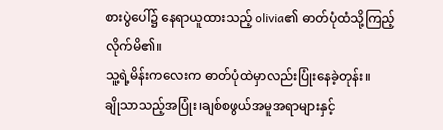စားပွဲပေါ်၌ နေရာယူထားသည့် olivia၏ ဓာတ်ပုံထံသို့ကြည့်လိုက်မိ၏။
သူ့ရဲ့မိန်းကလေးက ဓာတ်ပုံထဲမှာလည်းပြုံးနေခဲ့တုန်း။
ချိုသာသည့်အပြုံး၊ချစ်စဖွယ်အမူအရာများနှင့်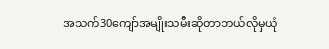အသက်30ကျော်အမျိုးသမီးဆိုတာဘယ်လိုမှယုံ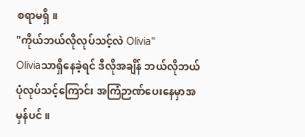စရာမရှိ။
"ကိုယ်ဘယ်လိုလုပ်သင့်လဲ Olivia"
Oliviaသာရှိနေခဲ့ရင် ဒီလိုအချိန် ဘယ်လိုဘယ်ပုံလုပ်သင့်ကြောင်း အကြံဉာဏ်ပေးနေမှာအမှန်ပင်။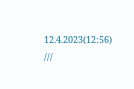12.4.2023(12:56)
///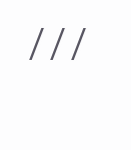///